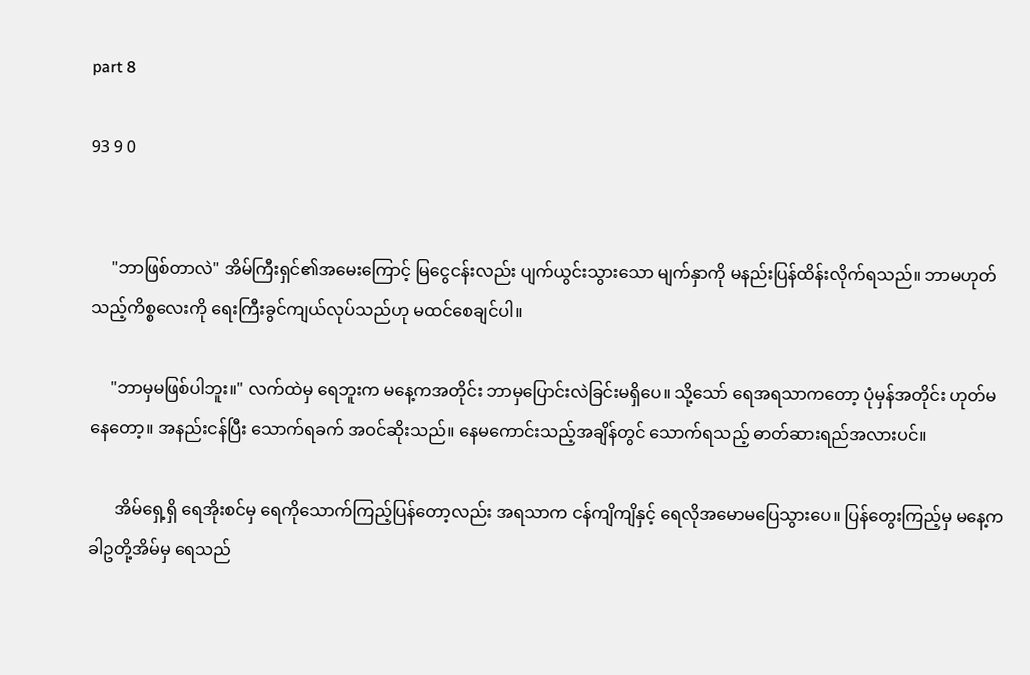part 8

93 9 0


     "ဘာဖြစ်တာလဲ" အိမ်ကြီးရှင်၏အမေးကြောင့် မြငွေငန်းလည်း ပျက်ယွင်းသွားသော မျက်နှာကို မနည်းပြန်ထိန်းလိုက်ရသည်။ ဘာမဟုတ်သည့်ကိစ္စလေးကို ရေးကြီးခွင်ကျယ်လုပ်သည်ဟု မထင်စေချင်ပါ။

     "ဘာမှမဖြစ်ပါဘူး။" လက်ထဲမှ ရေဘူးက မနေ့ကအတိုင်း ဘာမှပြောင်းလဲခြင်းမရှိပေ။ သို့သော် ရေအရသာကတော့ ပုံမှန်အတိုင်း ဟုတ်မနေတော့။ အနည်းငန်ပြီး ‌သောက်ရခက် အဝင်ဆိုးသည်။ နေမကောင်းသည့်အချိန်တွင် သောက်ရသည့် ဓာတ်ဆားရည်အလားပင်။

      အိမ်ရှေ့ရှိ ရေအိုးစင်မှ ရေကိုသောက်ကြည့်ပြန်တော့လည်း အရသာက ငန်ကျိကျိနှင့် ရေလိုအမောမပြေသွားပေ။ ပြန်တွေးကြည့်မှ မနေ့က ခါဥတို့အိမ်မှ ရေသည်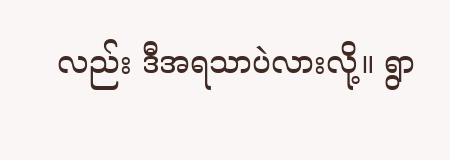လည်း ဒီအရသာပဲလားလို့။ ရွာ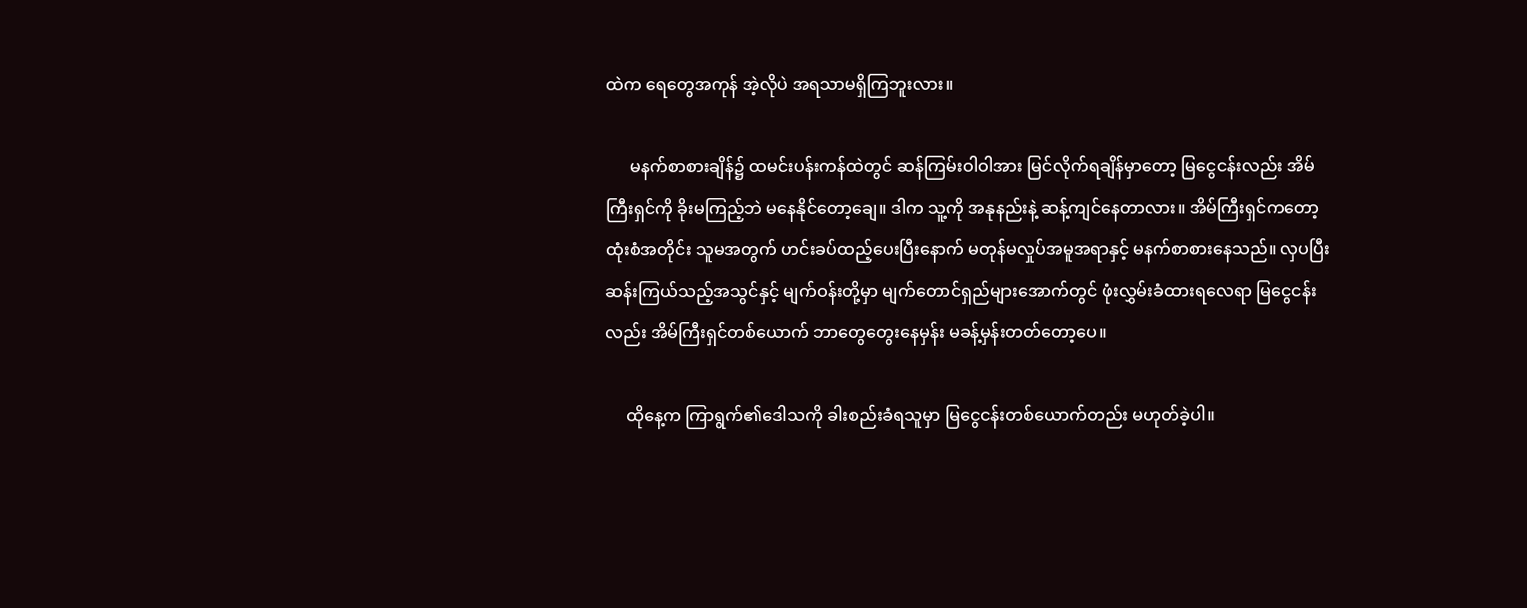ထဲက ရေတွေအကုန် အဲ့လိုပဲ အရသာမရှိကြဘူးလား။

      မနက်စာစားချိန်၌ ထမင်းပန်းကန်ထဲတွင် ဆန်ကြမ်းဝါဝါအား မြင်လိုက်ရချိန်မှာတော့ မြငွေငန်းလည်း အိမ်ကြီးရှင်ကို ခိုးမကြည့်ဘဲ မနေနိုင်တော့ချေ။ ဒါက သူ့ကို အနုနည်းနဲ့ ဆန့်ကျင်နေတာလား။ အိမ်ကြီးရှင်ကတော့ ထုံးစံအတိုင်း သူမအတွက် ဟင်းခပ်ထည့်ပေးပြီးနောက် မတုန်မလှုပ်အမူအရာနှင့် မနက်စာစားနေသည်။ လှပပြီး ဆန်းကြယ်သည့်အသွင်နှင့် မျက်ဝန်းတို့မှာ မျက်တောင်ရှည်များအောက်တွင် ဖုံးလွှမ်းခံထားရလေရာ မြငွေငန်းလည်း အိမ်ကြီးရှင်တစ်ယောက် ဘာတွေတွေးနေမှန်း မခန့်မှန်းတတ်တော့ပေ။

     ထိုနေ့က ကြာရွက်၏ဒေါသကို ခါးစည်းခံရသူမှာ မြငွေငန်းတစ်ယောက်တည်း မဟုတ်ခဲ့ပါ။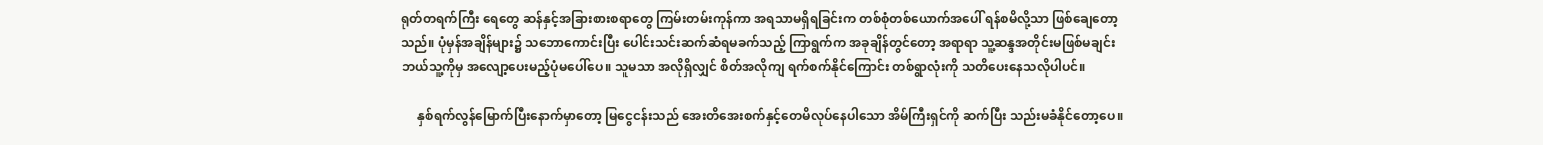ရုတ်တရက်ကြီး ရေတွေ ဆန်နှင့်အခြားစားစရာတွေ ကြမ်းတမ်းကုန်ကာ အရသာမရှိရခြင်းက တစ်စုံတစ်ယောက်အပေါ် ရန်စမိလို့သာ ဖြစ်ချေတော့သည်။ ပုံမှန်အချိန်များ၌ သဘောကောင်းပြီး ပေါင်းသင်းဆက်ဆံရမခက်သည့် ကြာရွက်က အခုချိန်တွင်တော့ အရာရာ သူ့ဆန္ဒအတိုင်းမဖြစ်မချင်း ဘယ်သူ့ကိုမှ အလျော့ပေးမည့်ပုံမပေါ်ပေ။ သူမသာ အလိုရှိလျှင် စိတ်အလိုကျ ရက်စက်နိုင်ကြောင်း တစ်ရွာလုံးကို သတိပေးနေသလိုပါပင်။

     နှစ်ရက်လွန်မြောက်ပြီးနောက်မှာတော့ မြငွေငန်းသည် အေးတိအေးစက်နှင့်တေမိလုပ်နေပါသော အိမ်ကြီးရှင်ကို ဆက်ပြီး သည်းမခံနိုင်တော့ပေ။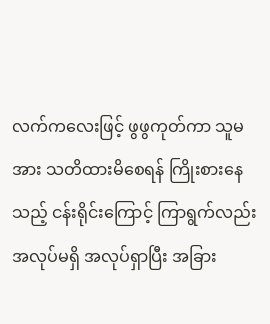လက်ကလေးဖြင့် ဖွဖွကုတ်ကာ သူမအား သတိထားမိစေရန် ကြိုးစားနေသည့် ငန်းရိုင်းကြောင့် ကြာရွက်လည်း အလုပ်မရှိ အလုပ်ရှာပြီး အခြား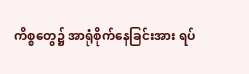ကိစ္စတွေ၌ အာရုံစိုက်နေခြင်းအား ရပ်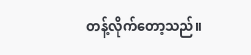တန့်လိုက်တော့သည်။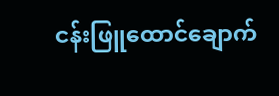ငန်းဖြူထောင်ချောက်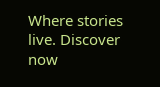Where stories live. Discover now